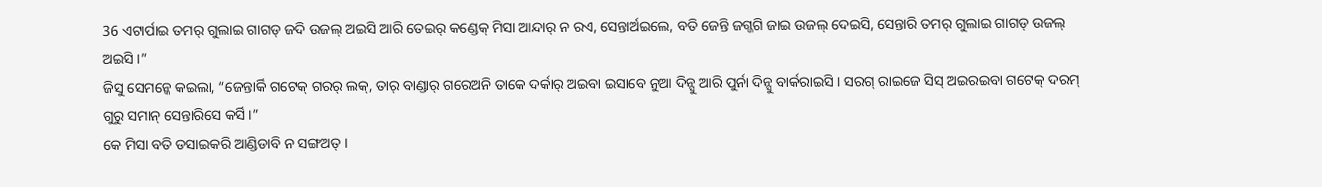36 ଏଟାର୍ପାଇ ତମର୍ ଗୁଲାଇ ଗାଗଡ୍ ଜଦି ଉଜଲ୍ ଅଇସି ଆରି ତେଇର୍ କଣ୍ଡେକ୍ ମିସା ଆନ୍ଦାର୍ ନ ରଏ, ସେନ୍ତାର୍ଅଇଲେ, ବତି ଜେନ୍ତି ଜଗ୍ଜଗି ଜାଇ ଉଜଲ୍ ଦେଇସି, ସେନ୍ତାରି ତମର୍ ଗୁଲାଇ ଗାଗଡ୍ ଉଜଲ୍ ଅଇସି ।”
ଜିସୁ ସେମନ୍କେ କଇଲା, “ଜେନ୍ତାର୍କି ଗଟେକ୍ ଗରର୍ ଲକ୍, ତାର୍ ବାଣ୍ଡାର୍ ଗରେଅନି ତାକେ ଦର୍କାର୍ ଅଇବା ଇସାବେ ନୁଆ ଦିନ୍ସୁ ଆରି ପୁର୍ନା ଦିନ୍ସୁ ବାର୍କରାଇସି । ସରଗ୍ ରାଇଜେ ସିସ୍ ଅଇରଇବା ଗଟେକ୍ ଦରମ୍ ଗୁରୁ ସମାନ୍ ସେନ୍ତାରିସେ କର୍ସି ।”
କେ ମିସା ବତି ଡସାଇକରି ଆଣ୍ଡିଡାବି ନ ସଙ୍ଗଅତ୍ ।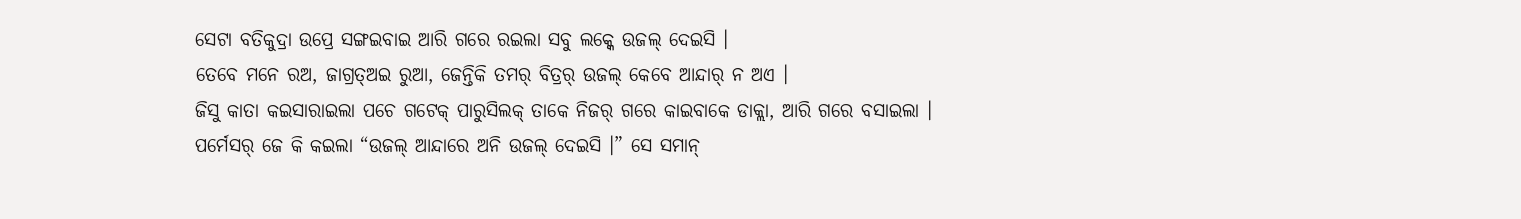ସେଟା ବତିକୁଦ୍ରା ଉପ୍ରେ ସଙ୍ଗଇବାଇ ଆରି ଗରେ ରଇଲା ସବୁ ଲକ୍କେ ଉଜଲ୍ ଦେଇସି ।
ତେବେ ମନେ ରଅ, ଜାଗ୍ରତ୍ଅଇ ରୁଆ, ଜେନ୍ତିକି ତମର୍ ବିତ୍ରର୍ ଉଜଲ୍ କେବେ ଆନ୍ଦାର୍ ନ ଅଏ ।
ଜିସୁ କାତା କଇସାରାଇଲା ପଚେ ଗଟେକ୍ ପାରୁସିଲକ୍ ତାକେ ନିଜର୍ ଗରେ କାଇବାକେ ଡାକ୍ଲା, ଆରି ଗରେ ବସାଇଲା ।
ପର୍ମେସର୍ ଜେ କି କଇଲା “ଉଜଲ୍ ଆନ୍ଦାରେ ଅନି ଉଜଲ୍ ଦେଇସି ।” ସେ ସମାନ୍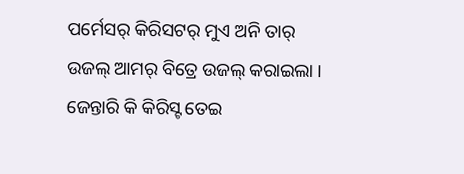ପର୍ମେସର୍ କିରିସଟର୍ ମୁଏ ଅନି ତାର୍ ଉଜଲ୍ ଆମର୍ ବିତ୍ରେ ଉଜଲ୍ କରାଇଲା । ଜେନ୍ତାରି କି କିରିସ୍ଟ ତେଇ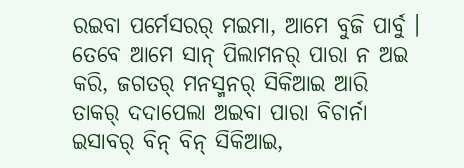ରଇବା ପର୍ମେସରର୍ ମଇମା, ଆମେ ବୁଜି ପାର୍ବୁ ।
ତେବେ ଆମେ ସାନ୍ ପିଲାମନର୍ ପାରା ନ ଅଇ କରି, ଜଗତର୍ ମନସ୍ମନର୍ ସିକିଆଇ ଆରି ତାକର୍ ଦଦାପେଲା ଅଇବା ପାରା ବିଚାର୍ନା ଇସାବର୍ ବିନ୍ ବିନ୍ ସିକିଆଇ,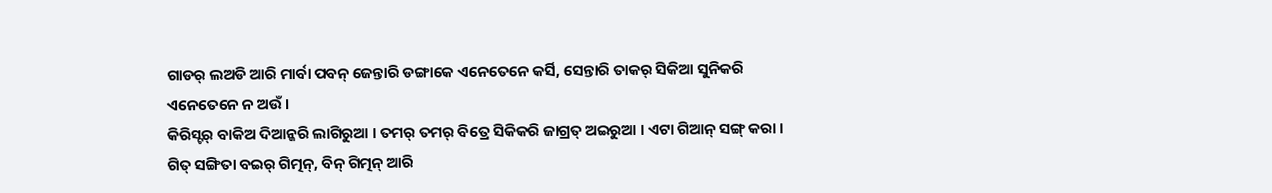ଗାଡର୍ ଲଅଡି ଆରି ମାର୍ବା ପବନ୍ ଜେନ୍ତାରି ଡଙ୍ଗାକେ ଏନେତେନେ କର୍ସି, ସେନ୍ତାରି ତାକର୍ ସିକିଆ ସୁନିକରି ଏନେତେନେ ନ ଅଉଁ ।
କିରିସ୍ଟର୍ ବାକିଅ ଦିଆନ୍କରି ଲାଗିରୁଆ । ତମର୍ ତମର୍ ବିତ୍ରେ ସିକିକରି ଜାଗ୍ରତ୍ ଅଇରୁଆ । ଏଟା ଗିଆନ୍ ସଙ୍ଗ୍ କରା । ଗିତ୍ ସଙ୍ଗିତା ବଇର୍ ଗିତ୍ମନ୍, ବିନ୍ ଗିତ୍ମନ୍ ଆରି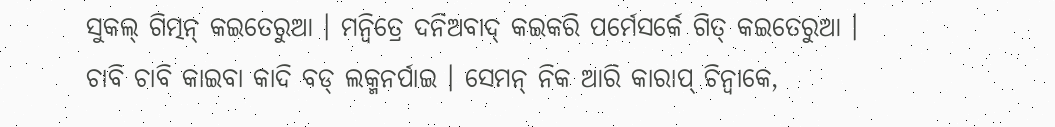ସୁକଲ୍ ଗିତ୍ମନ୍ କଇତେରୁଆ । ମନ୍ବିତ୍ରେ ଦନିଅବାଦ୍ କଇକରି ପର୍ମେସର୍କେ ଗିତ୍ କଇତେରୁଆ ।
ଚାବି ଚାବି କାଇବା କାଦି ବଡ୍ ଲକ୍ମନର୍ପାଇ । ସେମନ୍ ନିକ ଆରି କାରାପ୍ ଚିନ୍ବାକେ,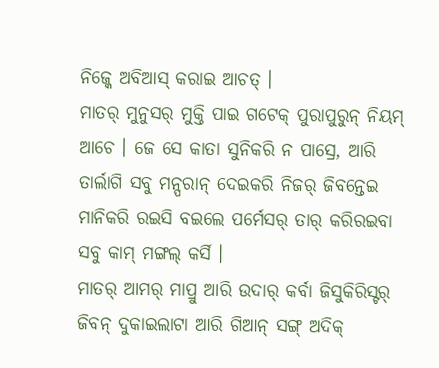ନିଜ୍କେ ଅବିଆସ୍ କରାଇ ଆଚତ୍ ।
ମାତର୍ ମୁନୁସର୍ ମୁକ୍ତି ପାଇ ଗଟେକ୍ ପୁରାପୁରୁନ୍ ନିୟମ୍ ଆଚେ । ଜେ ସେ କାତା ସୁନିକରି ନ ପାସ୍ରେ, ଆରି ତାର୍ଲାଗି ସବୁ ମନ୍ପରାନ୍ ଦେଇକରି ନିଜର୍ ଜିବନ୍ତେଇ ମାନିକରି ରଇସି ବଇଲେ ପର୍ମେସର୍ ତାର୍ କରିରଇବା ସବୁ କାମ୍ ମଙ୍ଗଲ୍ କର୍ସି ।
ମାତର୍ ଆମର୍ ମାପ୍ରୁ ଆରି ଉଦାର୍ କର୍ବା ଜିସୁକିରିସ୍ଟର୍ ଜିବନ୍ ଦୁକାଇଲାଟା ଆରି ଗିଆନ୍ ସଙ୍ଗ୍ ଅଦିକ୍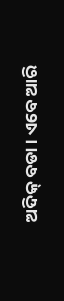ଅଦିକ୍ ବଡା । ଏବେ ଆରି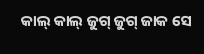କାଲ୍ କାଲ୍ ଜୁଗ୍ ଜୁଗ୍ ଜାକ ସେ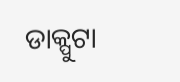ଡାକ୍ପୁଟା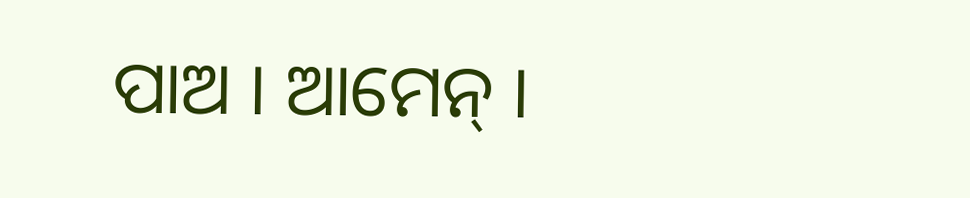ପାଅ । ଆମେନ୍ ।